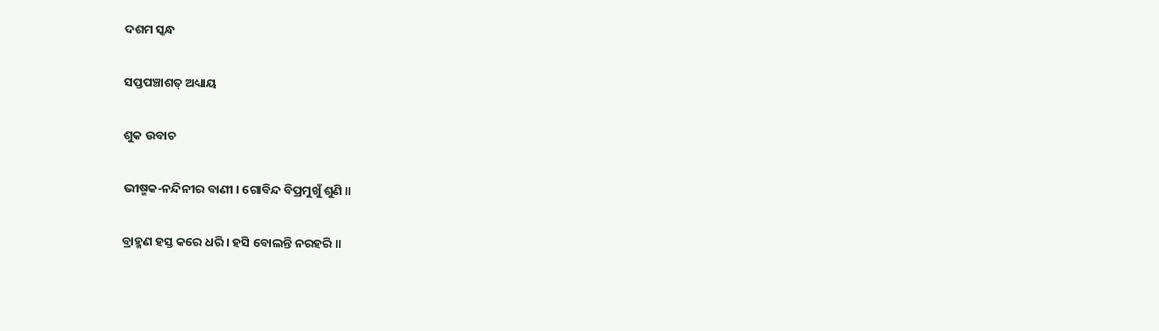ଦଶମ ସ୍କନ୍ଧ

ସପ୍ତପଞ୍ଚାଶତ୍ ଅଧ୍ୟାୟ

ଶୁକ ଉବାଚ

ଭୀଷ୍ମକ-ନନ୍ଦିନୀର ବାଣୀ । ଗୋବିନ୍ଦ ବିପ୍ରମୁଖୁଁ ଶୁଣି ॥

ବ୍ରାହ୍ମଣ ହସ୍ତ କରେ ଧରି । ହସି ବୋଲନ୍ତି ନରହରି ॥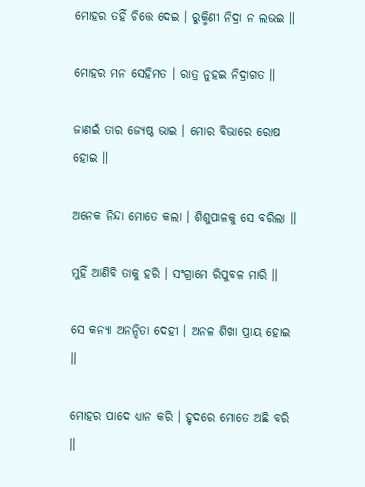ମୋହର ତହିଁ ଚିତ୍ତେ ଦେଇ । ରୁକ୍ମିଣୀ ନିଦ୍ରା ନ ଲଭଇ ॥

ମୋହର ମନ ସେହିମତ । ରାତ୍ର ନୁହଇ ନିଦ୍ରାଗତ ॥

ଜାଣଇଁ ତାର ଜ୍ୟେଷ୍ଠ ଭାଇ । ମୋର ବିଭାରେ ରୋଷ ହୋଇ ॥

ଅନେକ ନିନ୍ଦା ମୋତେ କଲା । ଶିଶୁପାଳକୁ ସେ ବରିଲା ॥

ମୁହିଁ ଆଣିବି ତାକୁ ହରି । ସଂଗ୍ରାମେ ରିପୁବଳ ମାରି ॥

ସେ କନ୍ୟା ଅନନ୍ଦିତା ଦେହୀ । ଅନଳ ଶିଖା ପ୍ରାୟ ହୋଇ ॥

ମୋହର ପାଦେ ଧ୍ୟାନ କରି । ହୃଦରେ ମୋତେ ଅଛି ବରି ॥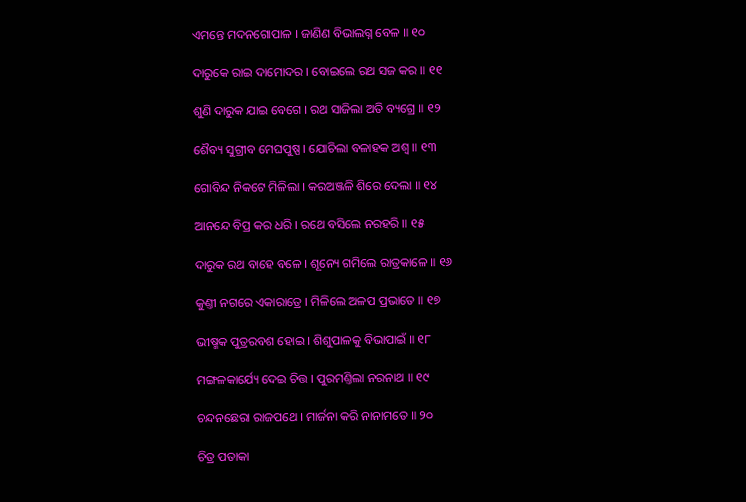ଏମନ୍ତେ ମଦନଗୋପାଳ । ଜାଣିଣ ବିଭାଲଗ୍ନ ବେଳ ॥ ୧୦

ଦାରୁକେ ରାଇ ଦାମୋଦର । ବୋଇଲେ ରଥ ସଜ କର ॥ ୧୧

ଶୁଣି ଦାରୁକ ଯାଇ ବେଗେ । ରଥ ସାଜିଲା ଅତି ବ୍ୟଗ୍ରେ ॥ ୧୨

ଶୈବ୍ୟ ସୁଗ୍ରୀବ ମେଘପୁଷ୍ପ । ଯୋଚିଲା ବଳାହକ ଅଶ୍ୱ ॥ ୧୩

ଗୋବିନ୍ଦ ନିକଟେ ମିଳିଲା । କରଅଞ୍ଜଳି ଶିରେ ଦେଲା ॥ ୧୪

ଆନନ୍ଦେ ବିପ୍ର କର ଧରି । ରଥେ ବସିଲେ ନରହରି ॥ ୧୫

ଦାରୁକ ରଥ ବାହେ ବଳେ । ଶୂନ୍ୟେ ଗମିଲେ ରାତ୍ରକାଳେ ॥ ୧୬

କୁଣ୍ତୀ ନଗରେ ଏକାରାତ୍ରେ । ମିଳିଲେ ଅଳପ ପ୍ରଭାତେ ॥ ୧୭

ଭୀଷ୍ମକ ପୁତ୍ରରବଶ ହୋଇ । ଶିଶୁପାଳକୁ ବିଭାପାଇଁ ॥ ୧୮

ମଙ୍ଗଳକାର୍ଯ୍ୟେ ଦେଇ ଚିତ୍ତ । ପୁରମଣ୍ତିଲା ନରନାଥ ॥ ୧୯

ଚନ୍ଦନଛେରା ରାଜପଥେ । ମାର୍ଜନା କରି ନାନାମତେ ॥ ୨୦

ଚିତ୍ର ପତାକା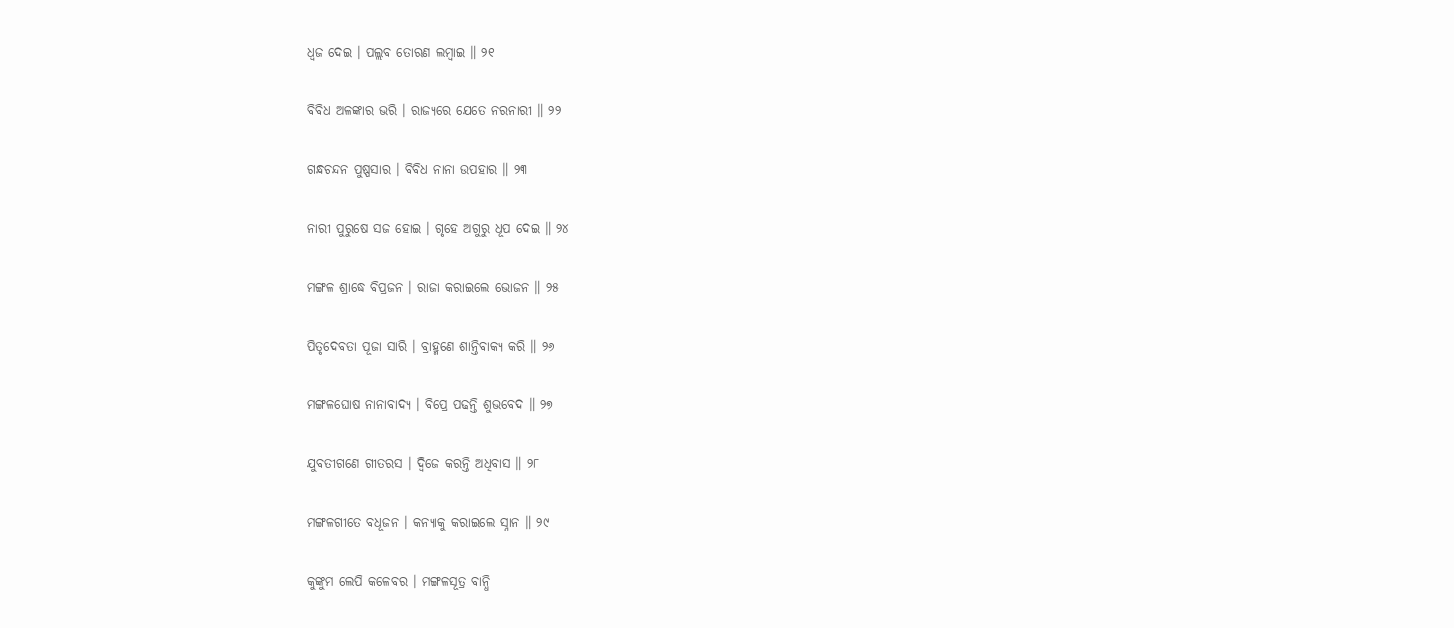ଧ୍ୱଜ ଦେଇ । ପଲ୍ଲବ ତୋରଣ ଲମ୍ବାଇ ॥ ୨୧

ବିବିଧ ଅଳଙ୍କାର ଭରି । ରାଜ୍ୟରେ ଯେତେ ନରନାରୀ ॥ ୨୨

ଗନ୍ଧଚନ୍ଦନ ପୁଷ୍ପସାର । ବିବିଧ ନାନା ଉପହାର ॥ ୨୩

ନାରୀ ପୁରୁଷେ ସଜ ହୋଇ । ଗୃହେ ଅଗୁରୁ ଧୂପ ଦେଇ ॥ ୨୪

ମଙ୍ଗଳ ଶ୍ରାଦ୍ଧେ ବିପ୍ରଜନ । ରାଜା କରାଇଲେ ଭୋଜନ ॥ ୨୫

ପିତୃଦେବତା ପୂଜା ସାରି । ବ୍ରାହ୍ମଣେ ଶାନ୍ତିବାକ୍ୟ କରି ॥ ୨୬

ମଙ୍ଗଳଘୋଷ ନାନାବାଦ୍ୟ । ବିପ୍ରେ ପଢନ୍ତି ଶୁଭବେଦ ॥ ୨୭

ଯୁବତୀଗଣେ ଗୀତରସ । ଦ୍ୱିଜେ କରନ୍ତି ଅଧିବାସ ॥ ୨୮

ମଙ୍ଗଳଗୀତେ ବଧୂଜନ । କନ୍ୟାକୁ କରାଇଲେ ସ୍ନାନ ॥ ୨୯

କୁଙ୍କୁମ ଲେପି କଳେବର । ମଙ୍ଗଳସୂତ୍ର ବାନ୍ଧି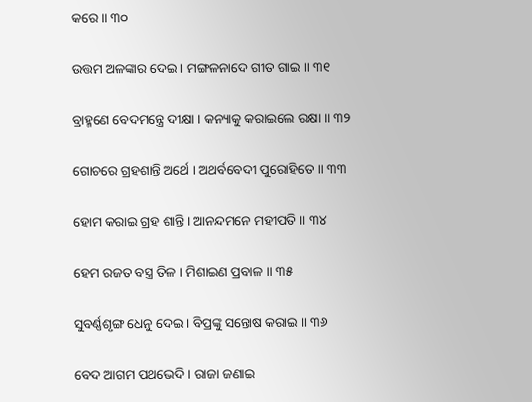କରେ ॥ ୩୦

ଉତ୍ତମ ଅଳଙ୍କାର ଦେଇ । ମଙ୍ଗଳନାଦେ ଗୀତ ଗାଇ ॥ ୩୧

ବ୍ରାହ୍ମଣେ ବେଦମନ୍ତ୍ରେ ଦୀକ୍ଷା । କନ୍ୟାକୁ କରାଇଲେ ରକ୍ଷା ॥ ୩୨

ଗୋଚରେ ଗ୍ରହଶାନ୍ତି ଅର୍ଥେ । ଅଥର୍ବବେଦୀ ପୁରୋହିତେ ॥ ୩୩

ହୋମ କରାଇ ଗ୍ରହ ଶାନ୍ତି । ଆନନ୍ଦମନେ ମହୀପତି ॥ ୩୪

ହେମ ରଜତ ବସ୍ତ୍ର ତିଳ । ମିଶାଇଣ ପ୍ରବାଳ ॥ ୩୫

ସୁବର୍ଣ୍ଣଶୃଙ୍ଗ ଧେନୁ ଦେଇ । ବିପ୍ରଙ୍କୁ ସନ୍ତୋଷ କରାଇ ॥ ୩୬

ବେଦ ଆଗମ ପଥଭେଦି । ରାଜା ଜଣାଇ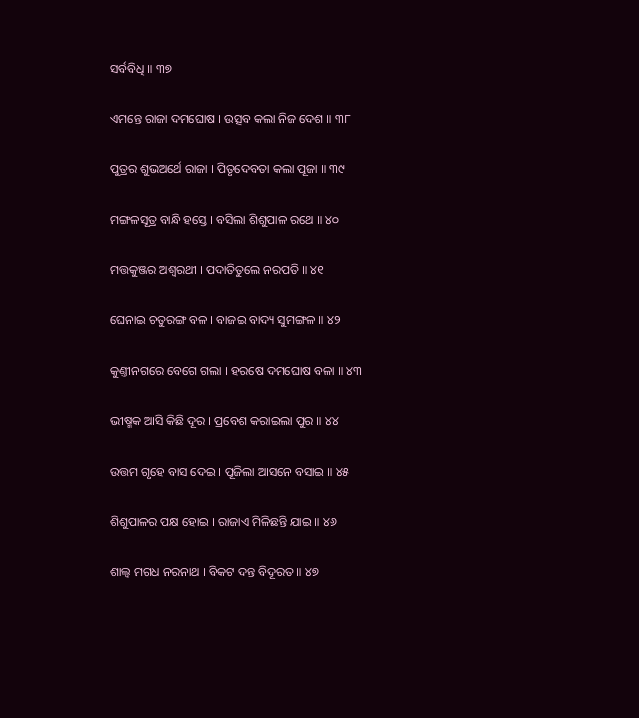ସର୍ବବିଧି ॥ ୩୭

ଏମନ୍ତେ ରାଜା ଦମଘୋଷ । ଉତ୍ସବ କଲା ନିଜ ଦେଶ ॥ ୩୮

ପୁତ୍ରର ଶୁଭଅର୍ଥେ ରାଜା । ପିତୃଦେବତା କଲା ପୂଜା ॥ ୩୯

ମଙ୍ଗଳସୂତ୍ର ବାନ୍ଧି ହସ୍ତେ । ବସିଲା ଶିଶୁପାଳ ରଥେ ॥ ୪୦

ମତ୍ତକୁଞ୍ଜର ଅଶ୍ୱରଥୀ । ପଦାତିତୁଲେ ନରପତି ॥ ୪୧

ଘେନାଇ ଚତୁରଙ୍ଗ ବଳ । ବାଜଇ ବାଦ୍ୟ ସୁମଙ୍ଗଳ ॥ ୪୨

କୁଣ୍ତୀନଗରେ ବେଗେ ଗଲା । ହରଷେ ଦମଘୋଷ ବଳା ॥ ୪୩

ଭୀଷ୍ମକ ଆସି କିଛି ଦୂର । ପ୍ରବେଶ କରାଇଲା ପୁର ॥ ୪୪

ଉତ୍ତମ ଗୃହେ ବାସ ଦେଇ । ପୂଜିଲା ଆସନେ ବସାଇ ॥ ୪୫

ଶିଶୁପାଳର ପକ୍ଷ ହୋଇ । ରାଜାଏ ମିଳିଛନ୍ତି ଯାଇ ॥ ୪୬

ଶାଲ୍ୱ ମଗଧ ନରନାଥ । ବିକଟ ଦନ୍ତ ବିଦୂରତ ॥ ୪୭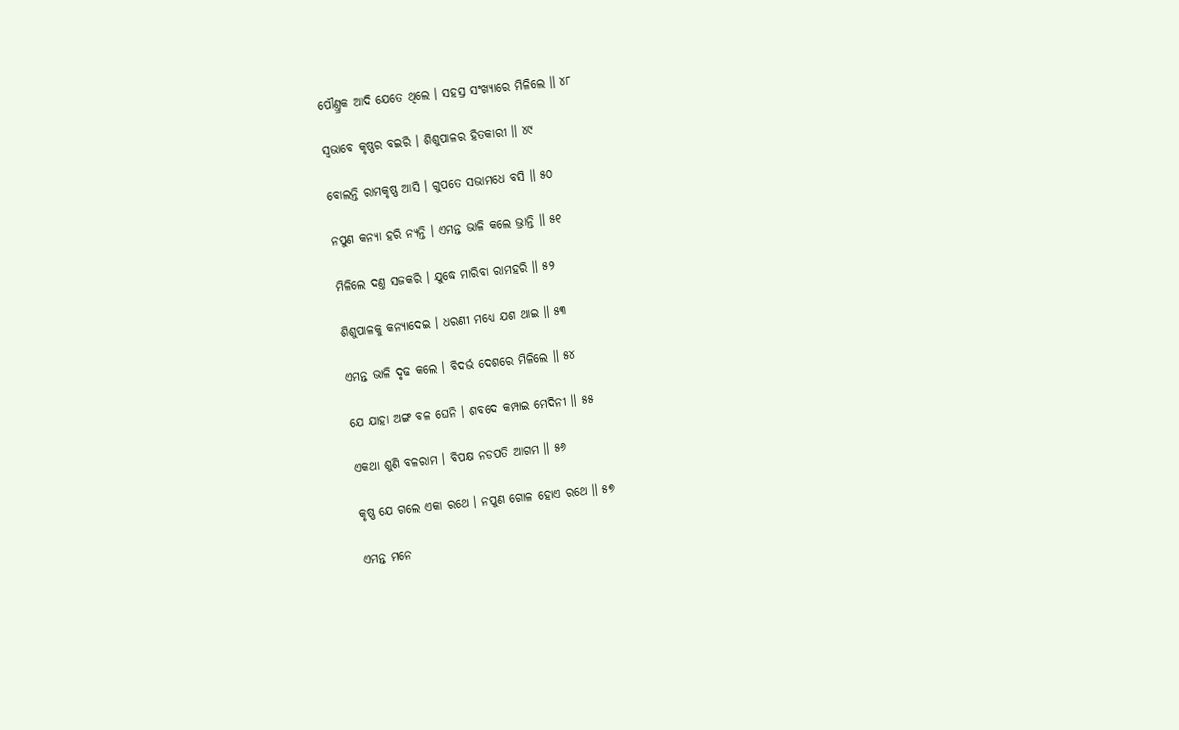ପୌଣ୍ତ୍ରକ ଆଦି ଯେତେ ଥିଲେ । ସହସ୍ର ସଂଖ୍ୟାରେ ମିଳିଲେ ॥ ୪୮

ସ୍ୱଭାବେ କୃଷ୍ଣର ବଇରି । ଶିଶୁପାଳର ହିତକାରୀ ॥ ୪୯

ବୋଲନ୍ତି ରାମକୃଷ୍ଣ ଆସି । ଗୁପତେ ସଭାମଧେ ବସି ॥ ୫୦

ନପୁଣ କନ୍ୟା ହରି ନ୍ୟନ୍ତି । ଏମନ୍ତ ଭାଳି କଲେ ଭ୍ରାନ୍ତି ॥ ୫୧

ମିଳିଲେ ଦଣ୍ତ ସଜକରି । ଯୁଦ୍ଧେ ମାରିବା ରାମହରି ॥ ୫୨

ଶିଶୁପାଳକୁ କନ୍ୟାଦେଇ । ଧରଣୀ ମଧ୍ୟେ ଯଶ ଥାଇ ॥ ୫୩

ଏମନ୍ତ ଭାଳି ଦୃଢ କଲେ । ବିଦର୍ଭ ଦେଶରେ ମିଳିଲେ ॥ ୫୪

ଯେ ଯାହା ଅଙ୍ଗ ବଳ ଘେନି । ଶବଦେ କମ୍ପାଇ ମେଦିନୀ ॥ ୫୫

ଏକଥା ଶୁଣି ବଳରାମ । ବିପକ୍ଷ ନଡପତି ଆଗମ ॥ ୫୬

କୃଷ୍ଣ ଯେ ଗଲେ ଏକା ରଥେ । ନପୁଣ ଗୋଳ ହୋଏ ରଥେ ॥ ୫୭

ଏମନ୍ତ ମନେ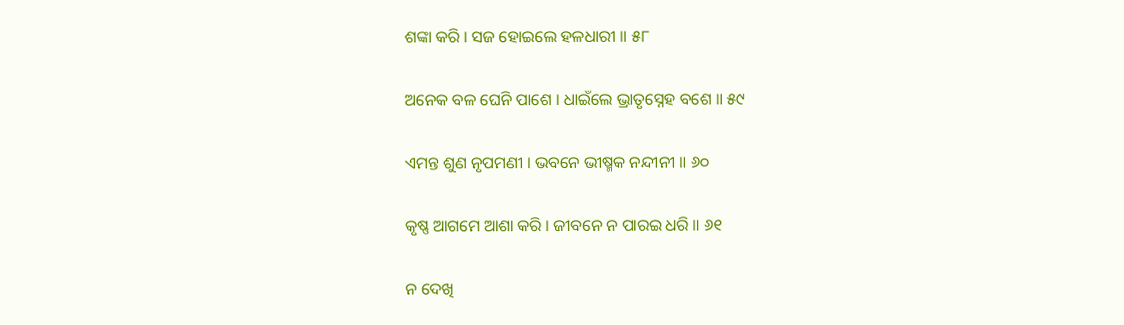ଶଙ୍କା କରି । ସଜ ହୋଇଲେ ହଳଧାରୀ ॥ ୫୮

ଅନେକ ବଳ ଘେନି ପାଶେ । ଧାଇଁଲେ ଭ୍ରାତୃସ୍ନେହ ବଶେ ॥ ୫୯

ଏମନ୍ତ ଶୁଣ ନୃପମଣୀ । ଭବନେ ଭୀଷ୍ମକ ନନ୍ଦୀନୀ ॥ ୬୦

କୃଷ୍ଣ ଆଗମେ ଆଶା କରି । ଜୀବନେ ନ ପାରଇ ଧରି ॥ ୬୧

ନ ଦେଖି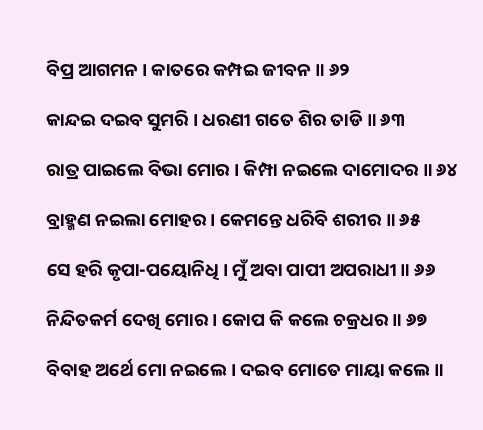ବିପ୍ର ଆଗମନ । କାତରେ କମ୍ପଇ ଜୀବନ ॥ ୬୨

କାନ୍ଦଇ ଦଇବ ସୁମରି । ଧରଣୀ ଗତେ ଶିର ତାଡି ॥ ୬୩

ରାତ୍ର ପାଇଲେ ବିଭା ମୋର । କିମ୍ପା ନଇଲେ ଦାମୋଦର ॥ ୬୪

ବ୍ରାହ୍ମଣ ନଇଲା ମୋହର । କେମନ୍ତେ ଧରିବି ଶରୀର ॥ ୬୫

ସେ ହରି କୃପା-ପୟୋନିଧି । ମୁଁ ଅବା ପାପୀ ଅପରାଧୀ ॥ ୬୬

ନିନ୍ଦିତକର୍ମ ଦେଖି ମୋର । କୋପ କି କଲେ ଚକ୍ରଧର ॥ ୬୭

ବିବାହ ଅର୍ଥେ ମୋ ନଇଲେ । ଦଇବ ମୋତେ ମାୟା କଲେ ॥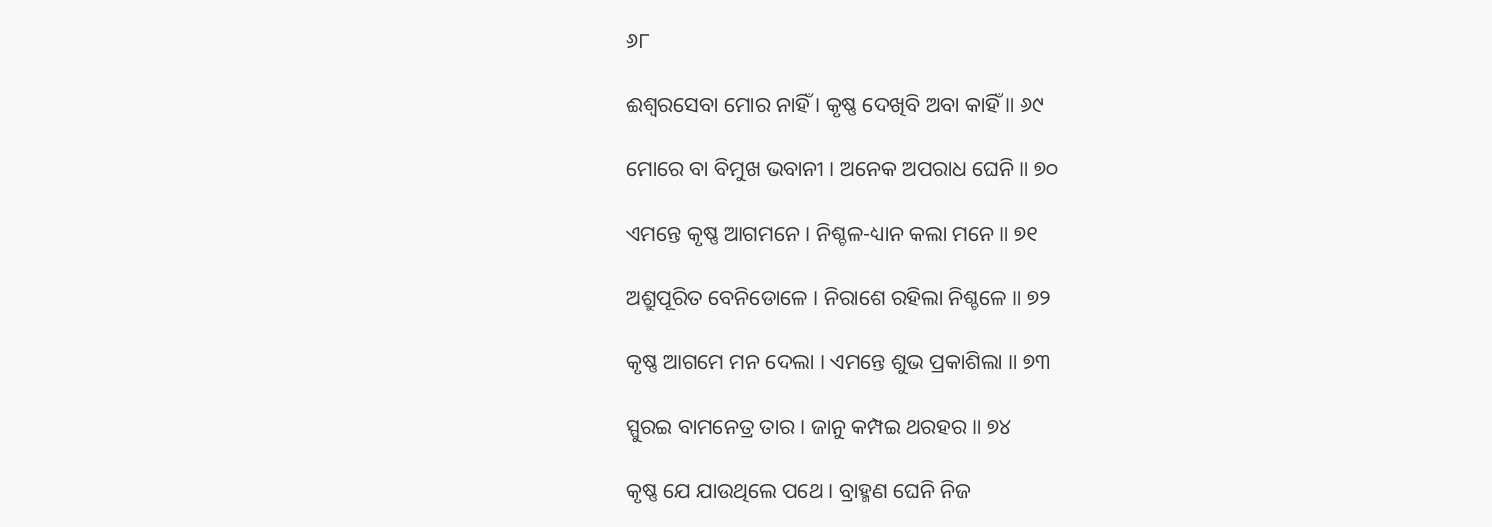୬୮

ଈଶ୍ୱରସେବା ମୋର ନାହିଁ । କୃଷ୍ଣ ଦେଖିବି ଅବା କାହିଁ ॥ ୬୯

ମୋରେ ବା ବିମୁଖ ଭବାନୀ । ଅନେକ ଅପରାଧ ଘେନି ॥ ୭୦

ଏମନ୍ତେ କୃଷ୍ଣ ଆଗମନେ । ନିଶ୍ଚଳ-ଧ୍ୟାନ କଲା ମନେ ॥ ୭୧

ଅଶ୍ରୁପୂରିତ ବେନିଡୋଳେ । ନିରାଶେ ରହିଲା ନିଶ୍ଚଳେ ॥ ୭୨

କୃଷ୍ଣ ଆଗମେ ମନ ଦେଲା । ଏମନ୍ତେ ଶୁଭ ପ୍ରକାଶିଲା ॥ ୭୩

ସ୍ପୁରଇ ବାମନେତ୍ର ତାର । ଜାନୁ କମ୍ପଇ ଥରହର ॥ ୭୪

କୃଷ୍ଣ ଯେ ଯାଉଥିଲେ ପଥେ । ବ୍ରାହ୍ମଣ ଘେନି ନିଜ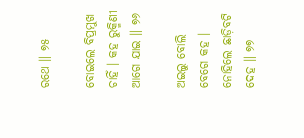ରଥେ ॥ ୭୫

ବୋଇଲେ ବିପ୍ରମୁଖ ଚାହିଁ । କହ ରୁକ୍ମିଣୀ ଆଗେ ଯାଇ ॥ ୭୬

ଅଇଲୁ ବୋଲି ବେଗେ କହ । ନୋହିଲେ ଛାଡ଼ିବଟି ଦେହ ॥ ୭୭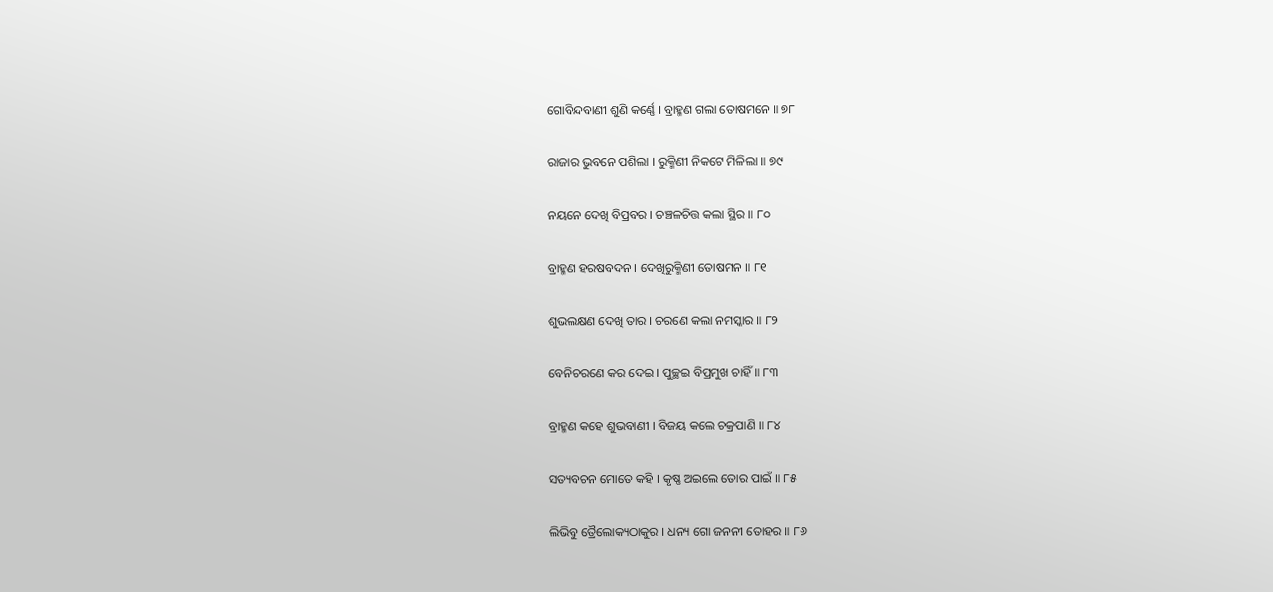ଗୋବିନ୍ଦବାଣୀ ଶୁଣି କର୍ଣ୍ଣେ । ବ୍ରାହ୍ମଣ ଗଲା ତୋଷମନେ ॥ ୭୮

ରାଜାର ଭୁବନେ ପଶିଲା । ରୁକ୍ମିଣୀ ନିକଟେ ମିଳିଲା ॥ ୭୯

ନୟନେ ଦେଖି ବିପ୍ରବର । ଚଞ୍ଚଳଚିତ୍ତ କଲା ସ୍ଥିର ॥ ୮୦

ବ୍ରାହ୍ମଣ ହରଷବଦନ । ଦେଖିରୁକ୍ମିଣୀ ତୋଷମନ ॥ ୮୧

ଶୁଭଲକ୍ଷଣ ଦେଖି ତାର । ଚରଣେ କଲା ନମସ୍କାର ॥ ୮୨

ବେନିଚରଣେ କର ଦେଇ । ପୁଚ୍ଛଇ ବିପ୍ରମୁଖ ଚାହିଁ ॥ ୮୩

ବ୍ରାହ୍ମଣ କହେ ଶୁଭବାଣୀ । ବିଜୟ କଲେ ଚକ୍ରପାଣି ॥ ୮୪

ସତ୍ୟବଚନ ମୋତେ କହି । କୃଷ୍ଣ ଅଇଲେ ତୋର ପାଇଁ ॥ ୮୫

ଲିଭିବୁ ତ୍ରୈଲୋକ୍ୟଠାକୁର । ଧନ୍ୟ ଗୋ ଜନନୀ ତୋହର ॥ ୮୬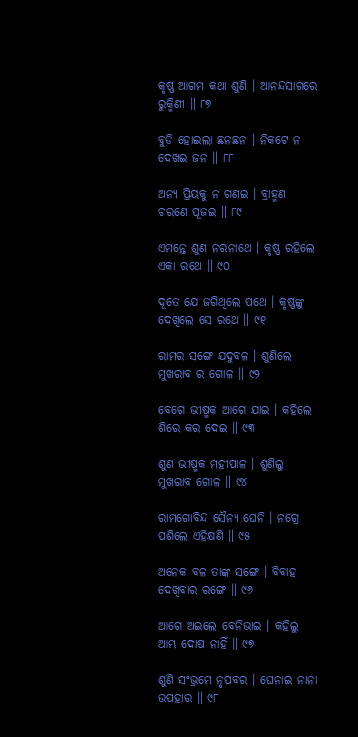କୃଷ୍ଣ ଆଗମ କଥା ଶୁଣି । ଆନନ୍ଦସାଗରେ ରୁକ୍ମିଣୀ ॥ ୮୭

ବୁଡି ହୋଇଲା ଛନଛନ । ନିକଟେ ନ ଦେଖଇ ଜନ ॥ ୮୮

ଅନ୍ୟ ପ୍ରିୟକୁ ନ ଗଣଇ । ବ୍ରାହ୍ମଣ ଚରଣେ ପୂଜଇ ॥ ୮୯

ଏମନ୍ତେ ଶୁଣ ନରନାଥେ । କୃଷ୍ଣ ରହିଲେ ଏକା ରଥେ ॥ ୯୦

ଦୂତେ ଯେ ଜଗିଥିଲେ ପଥେ । କୃଷ୍ଣଙ୍କୁ ଦେଖିଲେ ସେ ରଥେ ॥ ୯୧

ରାମର ସଙ୍ଗେ ଯଦୁବଳ । ଶୁଣିଲେ ମୁଖରାବ ର ଗୋଳ ॥ ୯୨

ବେଗେ ଭୀଷ୍ମକ ଆଗେ ଯାଇ । କହିଲେ ଶିରେ କର ଦେଇ ॥ ୯୩

ଶୁଣ ଭୀଷ୍ମକ ମହୀପାଳ । ଶୁଣିଲୁ ମୁଖରାବ ଗୋଳ ॥ ୯୪

ରାମଗୋବିନ୍ଦ ସୈନ୍ୟ ଘେନି । ନଗ୍ରେ ପଶିଲେ ଏହିକ୍ଷଣି ॥ ୯୫

ଅନେକ ବଳ ତାଙ୍କ ସଙ୍ଗେ । ବିବାହ ଦେଖିବାର ରଙ୍ଗେ ॥ ୯୬

ଆଗେ ଅଇଲେ ବେନିଭାଇ । କହିଲୁ ଆମ୍ଭ ଦୋଷ ନାହିଁ ॥ ୯୭

ଶୁଣି ସଂଭ୍ରମେ ନୃପବର । ଘେନାଇ ନାନା ଉପହାର ॥ ୯୮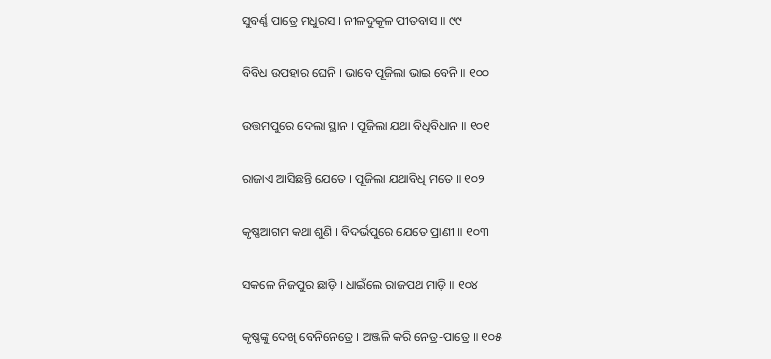ସୁବର୍ଣ୍ଣ ପାତ୍ରେ ମଧୁରସ । ନୀଳଦୁକୂଳ ପୀତବାସ ॥ ୯୯

ବିବିଧ ଉପହାର ଘେନି । ଭାବେ ପୂଜିଲା ଭାଇ ବେନି ॥ ୧୦୦

ଉତ୍ତମପୁରେ ଦେଲା ସ୍ଥାନ । ପୂଜିଲା ଯଥା ବିଧିବିଧାନ ॥ ୧୦୧

ରାଜାଏ ଆସିଛନ୍ତି ଯେତେ । ପୂଜିଲା ଯଥାବିଧି ମତେ ॥ ୧୦୨

କୃଷ୍ଣଆଗମ କଥା ଶୁଣି । ବିଦର୍ଭପୁରେ ଯେତେ ପ୍ରାଣୀ ॥ ୧୦୩

ସକଳେ ନିଜପୁର ଛାଡ଼ି । ଧାଇଁଲେ ରାଜପଥ ମାଡ଼ି ॥ ୧୦୪

କୃଷ୍ଣଙ୍କୁ ଦେଖି ବେନିନେତ୍ରେ । ଅଞ୍ଜଳି କରି ନେତ୍ର-ପାତ୍ରେ ॥ ୧୦୫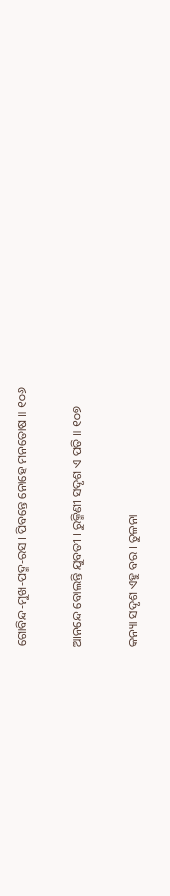ଗୋବିନ୍ଦ-ମୁଖ-ପଦ୍ମ-ରସ । ପିବନ୍ତେ ନୋହେ ମନତୋଷ ॥ ୧୦୬

ଆନନ୍ଦେ ବୋଲନ୍ତି ଯୁବତୀ । ରୁକ୍ମିଣୀ ସଦୃଶ ଏ ପତି ॥ ୧୦୭

କନ୍ୟା ସଦୃଶ ଏହୁ ବର । ତୁଳନା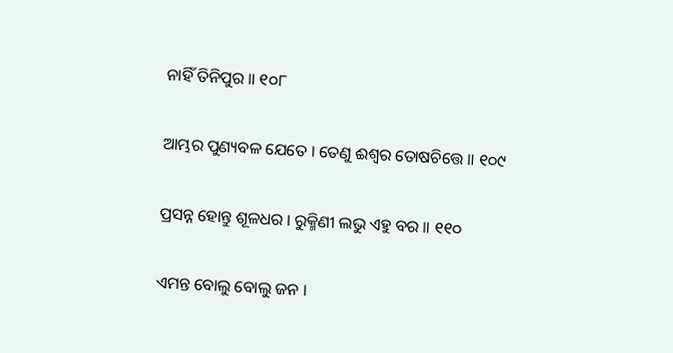ନାହିଁ ତିନିପୁର ॥ ୧୦୮

ଆମ୍ଭର ପୁଣ୍ୟବଳ ଯେତେ । ତେଣୁ ଈଶ୍ୱର ତୋଷଚିତ୍ତେ ॥ ୧୦୯

ପ୍ରସନ୍ନ ହୋନ୍ତୁ ଶୂଳଧର । ରୁକ୍ମିଣୀ ଲଭୁ ଏହୁ ବର ॥ ୧୧୦

ଏମନ୍ତ ବୋଲୁ ବୋଲୁ ଜନ ।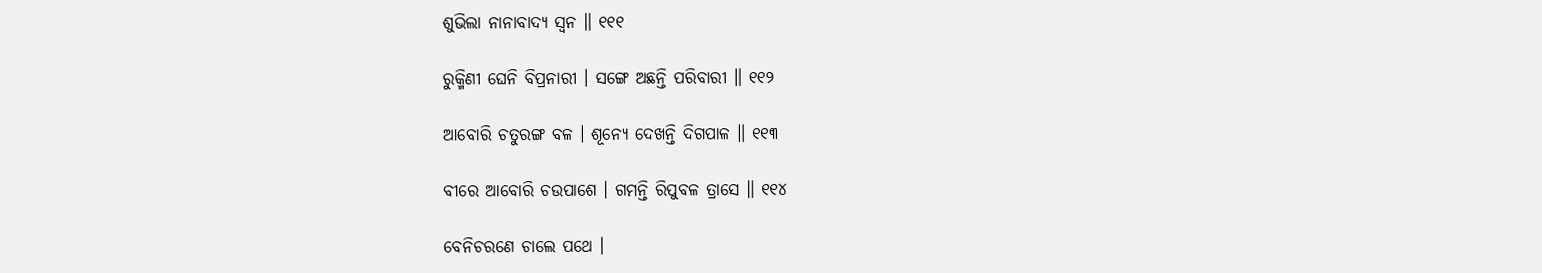ଶୁଭିଲା ନାନାବାଦ୍ୟ ସ୍ୱନ ॥ ୧୧୧

ରୁକ୍ମିଣୀ ଘେନି ବିପ୍ରନାରୀ । ସଙ୍ଗେ ଅଛନ୍ତି ପରିବାରୀ ॥ ୧୧୨

ଆବୋରି ଚତୁରଙ୍ଗ ବଳ । ଶୂନ୍ୟେ ଦେଖନ୍ତି ଦିଗପାଳ ॥ ୧୧୩

ବୀରେ ଆବୋରି ଚଉପାଶେ । ଗମନ୍ତି ରିପୁବଳ ତ୍ରାସେ ॥ ୧୧୪

ବେନିଚରଣେ ଚାଲେ ପଥେ ।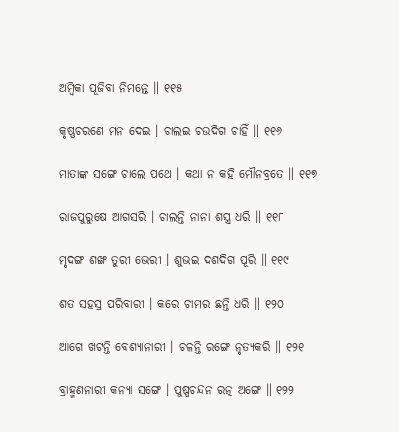ଅମ୍ବିକା ପୂଜିବା ନିମନ୍ତେ ॥ ୧୧୫

କୃଷ୍ଣଚରଣେ ମନ ଦେଇ । ଚାଲଇ ଚଉଦିଗ ଚାହିଁ ॥ ୧୧୬

ମାତାଙ୍କ ସଙ୍ଗେ ଚାଲେ ପଥେ । କଥା ନ କହି ମୌନବ୍ରତେ ॥ ୧୧୭

ରାଜପୁରୁଷେ ଆଗସରି । ଚାଲନ୍ତି ନାନା ଶସ୍ତ୍ର ଧରି ॥ ୧୧୮

ମୃଦଙ୍ଗ ଶଙ୍ଖ ତୁରୀ ଭେରୀ । ଶୁଭଇ ଦଶଦିଗ ପୂରି ॥ ୧୧୯

ଶତ ସହସ୍ର ପରିବାରୀ । କରେ ଚାମର ଛନ୍ତି ଧରି ॥ ୧୨୦

ଆଗେ ଖଟନ୍ତି ବେଶ୍ୟାନାରୀ । ଚଳନ୍ତି ରଙ୍ଗେ ନୃତ୍ୟକରି ॥ ୧୨୧

ବ୍ରାହ୍ମଣନାରୀ କନ୍ୟା ସଙ୍ଗେ । ପୁଷ୍ପଚନ୍ଦନ ରତ୍ନ ଅଙ୍ଗେ ॥ ୧୨୨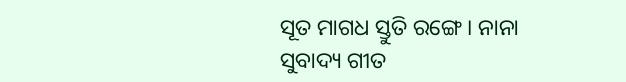ସୂତ ମାଗଧ ସ୍ତୁତି ରଙ୍ଗେ । ନାନା ସୁବାଦ୍ୟ ଗୀତ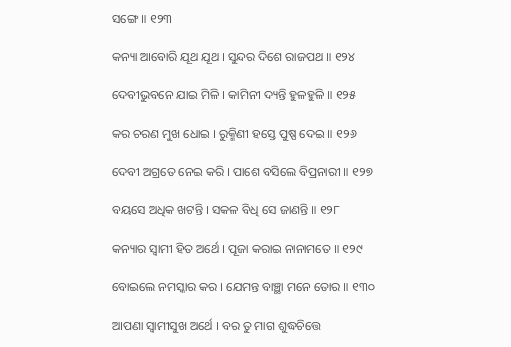ସଙ୍ଗେ ॥ ୧୨୩

କନ୍ୟା ଆବୋରି ଯୂଥ ଯୂଥ । ସୁନ୍ଦର ଦିଶେ ରାଜପଥ ॥ ୧୨୪

ଦେବୀଭୁବନେ ଯାଇ ମିଳି । କାମିନୀ ଦ୍ୟନ୍ତି ହୁଳହୁଳି ॥ ୧୨୫

କର ଚରଣ ମୁଖ ଧୋଇ । ରୁକ୍ମିଣୀ ହସ୍ତେ ପୁଷ୍ପ ଦେଇ ॥ ୧୨୬

ଦେବୀ ଅଗ୍ରତେ ନେଇ କରି । ପାଶେ ବସିଲେ ବିପ୍ରନାରୀ ॥ ୧୨୭

ବୟସେ ଅଧିକ ଖଟନ୍ତି । ସକଳ ବିଧି ସେ ଜାଣନ୍ତି ॥ ୧୨୮

କନ୍ୟାର ସ୍ୱାମୀ ହିତ ଅର୍ଥେ । ପୂଜା କରାଇ ନାନାମତେ ॥ ୧୨୯

ବୋଇଲେ ନମସ୍କାର କର । ଯେମନ୍ତ ବାଞ୍ଛା ମନେ ତୋର ॥ ୧୩୦

ଆପଣା ସ୍ୱାମୀସୁଖ ଅର୍ଥେ । ବର ତୁ ମାଗ ଶୁଦ୍ଧଚିତ୍ତେ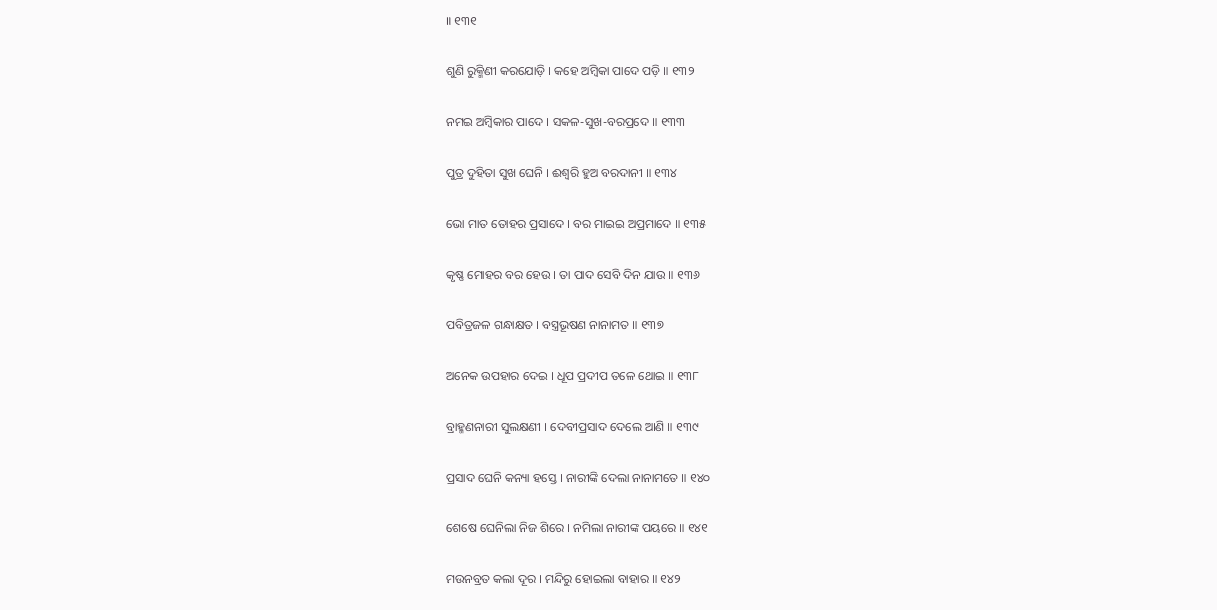॥ ୧୩୧

ଶୁଣି ରୁକ୍ମିଣୀ କରଯୋଡ଼ି । କହେ ଅମ୍ବିକା ପାଦେ ପଡ଼ି ॥ ୧୩୨

ନମଇ ଅମ୍ବିକାର ପାଦେ । ସକଳ-ସୁଖ-ବରପ୍ରଦେ ॥ ୧୩୩

ପୁତ୍ର ଦୁହିତା ସୁଖ ଘେନି । ଈଶ୍ୱରି ହୁଅ ବରଦାନୀ ॥ ୧୩୪

ଭୋ ମାତ ତୋହର ପ୍ରସାଦେ । ବର ମାଇଇ ଅପ୍ରମାଦେ ॥ ୧୩୫

କୃଷ୍ଣ ମୋହର ବର ହେଉ । ତା ପାଦ ସେବି ଦିନ ଯାଉ ॥ ୧୩୬

ପବିତ୍ରଜଳ ଗନ୍ଧାକ୍ଷତ । ବସ୍ତ୍ରଭୂଷଣ ନାନାମତ ॥ ୧୩୭

ଅନେକ ଉପହାର ଦେଇ । ଧୂପ ପ୍ରଦୀପ ତଳେ ଥୋଇ ॥ ୧୩୮

ବ୍ରାହ୍ମଣନାରୀ ସୁଲକ୍ଷଣୀ । ଦେବୀପ୍ରସାଦ ଦେଲେ ଆଣି ॥ ୧୩୯

ପ୍ରସାଦ ଘେନି କନ୍ୟା ହସ୍ତେ । ନାରୀଙ୍କି ଦେଲା ନାନାମତେ ॥ ୧୪୦

ଶେଷେ ଘେନିଲା ନିଜ ଶିରେ । ନମିଲା ନାରୀଙ୍କ ପୟରେ ॥ ୧୪୧

ମଉନବ୍ରତ କଲା ଦୂର । ମନ୍ଦିରୁ ହୋଇଲା ବାହାର ॥ ୧୪୨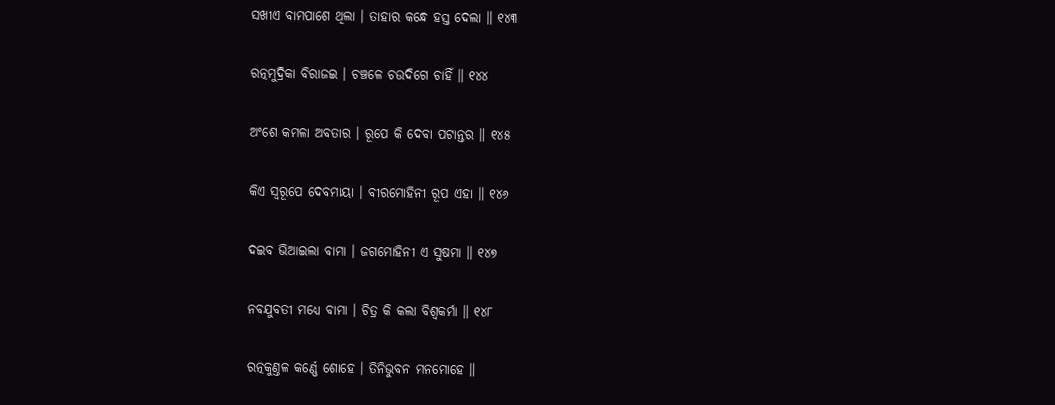ସଖୀଏ ବାମପାଶେ ଥିଲା । ତାହାର କନ୍ଧେ ହସ୍ତ ଦେଲା ॥ ୧୪୩

ରତ୍ନମୁଦ୍ରିକା ବିରାଜଇ । ଚଞ୍ଚଳେ ଚଉଦିଗେ ଚାହିଁ ॥ ୧୪୪

ଅଂଶେ କମଳା ଅବତାର । ରୂପେ କି ଦେବା ପଟାନ୍ତର ॥ ୧୪୫

କିଏ ସ୍ୱରୂପେ ଦେବମାୟା । ବୀରମୋହିନୀ ରୂପ ଏହା ॥ ୧୪୬

ଦଇବ ଭିଆଇଲା ବାମା । ଜଗମୋହିନୀ ଏ ସୁଷମା ॥ ୧୪୭

ନବଯୁବତୀ ମଧ୍ୟେ ବାମା । ଚିତ୍ର କି କଲା ବିଶ୍ୱକର୍ମା ॥ ୧୪୮

ରତ୍ନକୁଣ୍ତଳ କର୍ଣ୍ଣେ ଶୋହେ । ତିନିଭୁବନ ମନମୋହେ ॥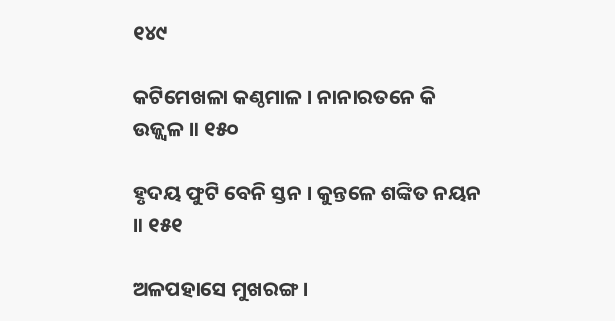୧୪୯

କଟିମେଖଳା କଣ୍ଠମାଳ । ନାନାରତନେ କି ଉଜ୍ଜ୍ୱଳ ॥ ୧୫୦

ହୃଦୟ ଫୁଟି ବେନି ସ୍ତନ । କୁନ୍ତଳେ ଶଙ୍କିତ ନୟନ ॥ ୧୫୧

ଅଳପହାସେ ମୁଖରଙ୍ଗ ।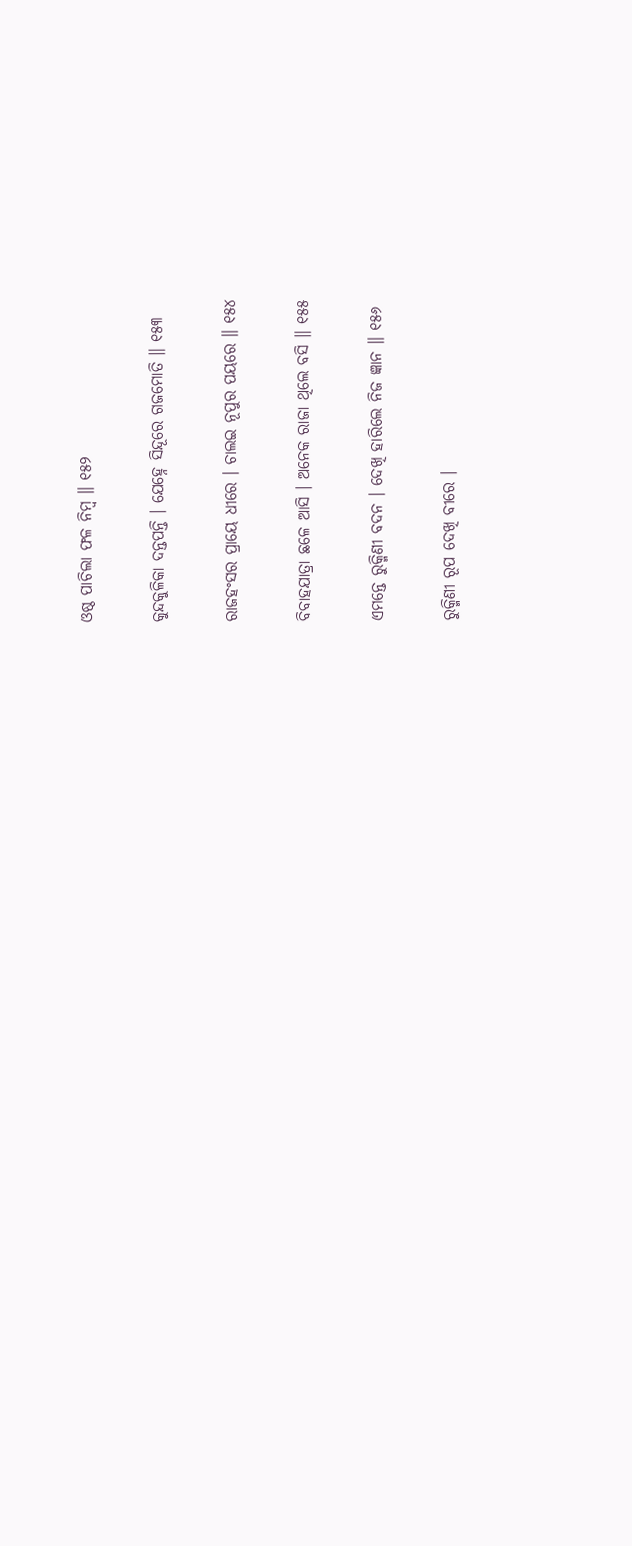ଓଷ୍ଠ ପାଚିଲା ଫଳ ନିମ୍ବ ॥ ୧୫୨

କୁନ୍ଦକୁଳିକା ଦନ୍ତପନ୍ତି । ଯେହ୍ନେ ସିନ୍ଦୂରେ ଗଜମୋତି ॥ ୧୫୩

ରାଜହଂସର ପ୍ରାୟେ ଧୀରେ । ଚାଲଇ ନୂପୁର ପୟରେ ॥ ୧୫୪

ବିବାହଯାତ୍ରା ଛଳେ ଆସି । ଅନେକ ରାଜା ଥିଲେ ବସି ॥ ୧୫୫

ଏମନ୍ତେ ରୁକ୍ମିଣୀ ବଦନ । ଦେଖି ହାରିଲେ ନିଜ ଜ୍ଞାନ ॥ ୧୫୬

ରୁକ୍ମିଣୀ ରୂପ ଦେଖି ବୀରେ ।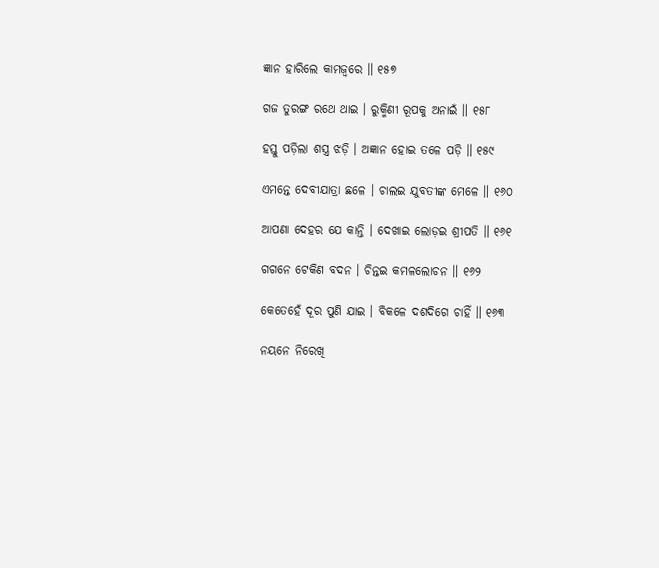ଜ୍ଞାନ ହାରିଲେ କାମଜ୍ୱରେ ॥ ୧୫୭

ଗଜ ତୁରଙ୍ଗ ରଥେ ଥାଇ । ରୁକ୍ମିଣୀ ରୂପକୁ ଅନାଇଁ ॥ ୧୫୮

ହସ୍ତୁ ପଡ଼ିଲା ଶସ୍ତ୍ର ଝଡ଼ି । ଅଜ୍ଞାନ ହୋଇ ତଳେ ପଡ଼ି ॥ ୧୫୯

ଏମନ୍ତେ ଦେବୀଯାତ୍ରା ଛଳେ । ଚାଲଇ ଯୁବତୀଙ୍କ ମେଳେ ॥ ୧୬୦

ଆପଣା ଦେହର ଯେ କାନ୍ତି । ଦେଖାଇ ଲୋଡ଼ଇ ଶ୍ରୀପତି ॥ ୧୬୧

ଗଗନେ ଟେକିଣ ବଦନ । ଚିନ୍ତଇ କମଳଲୋଚନ ॥ ୧୬୨

କେତେହେଁ ଦୂର ପୁଣି ଯାଇ । ବିକଳେ ଦଶଦିଗେ ଚାହିଁ ॥ ୧୬୩

ନୟନେ ନିରେଖି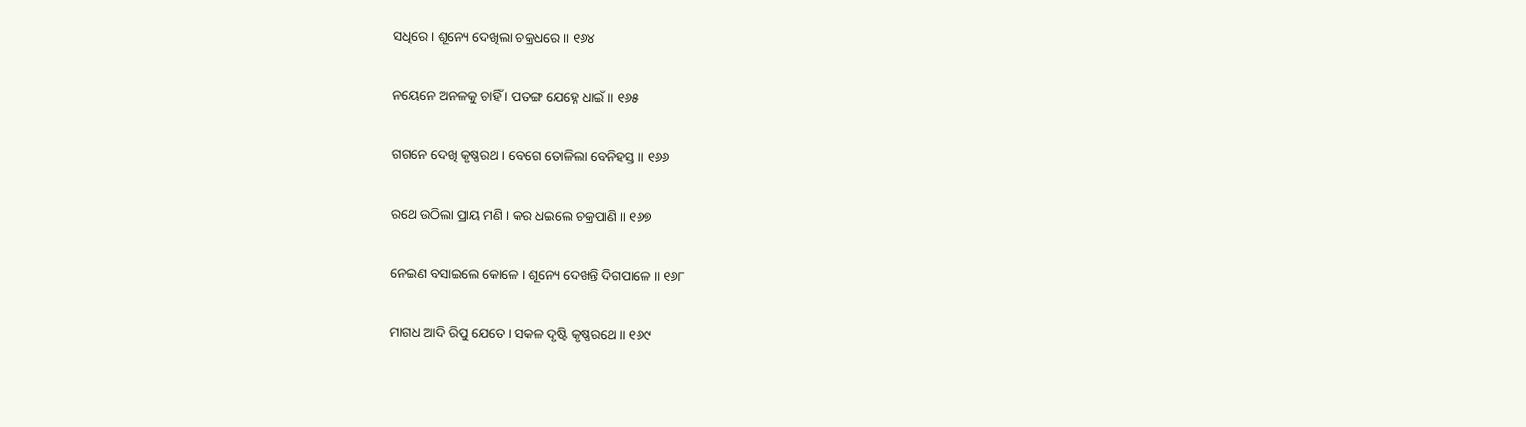ସଧିରେ । ଶୂନ୍ୟେ ଦେଖିଲା ଚକ୍ରଧରେ ॥ ୧୬୪

ନୟେନେ ଅନଳକୁ ଚାହିଁ । ପତଙ୍ଗ ଯେହ୍ନେ ଧାଇଁ ॥ ୧୬୫

ଗଗନେ ଦେଖି କୃଷ୍ଣରଥ । ବେଗେ ତୋଳିଲା ବେନିହସ୍ତ ॥ ୧୬୬

ରଥେ ଉଠିଲା ପ୍ରାୟ ମଣି । କର ଧଇଲେ ଚକ୍ରପାଣି ॥ ୧୬୭

ନେଇଣ ବସାଇଲେ କୋଳେ । ଶୂନ୍ୟେ ଦେଖନ୍ତି ଦିଗପାଳେ ॥ ୧୬୮

ମାଗଧ ଆଦି ରିପୁ ଯେତେ । ସକଳ ଦୃଷ୍ଟି କୃଷ୍ଣରଥେ ॥ ୧୬୯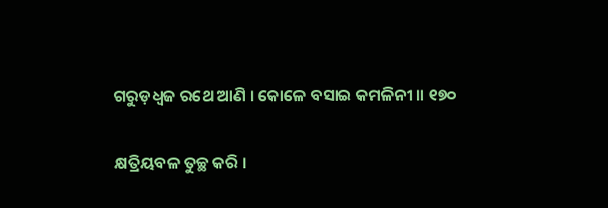ଗରୁଡ଼ଧ୍ୱଜ ରଥେ ଆଣି । କୋଳେ ବସାଇ କମଳିନୀ ॥ ୧୭୦

କ୍ଷତ୍ରିୟବଳ ତୁଚ୍ଛ କରି ।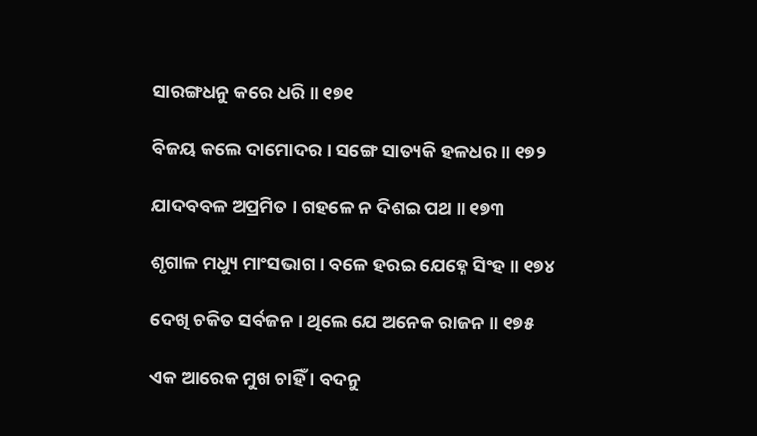ସାରଙ୍ଗଧନୁ କରେ ଧରି ॥ ୧୭୧

ବିଜୟ କଲେ ଦାମୋଦର । ସଙ୍ଗେ ସାତ୍ୟକି ହଳଧର ॥ ୧୭୨

ଯାଦବବଳ ଅପ୍ରମିତ । ଗହଳେ ନ ଦିଶଇ ପଥ ॥ ୧୭୩

ଶୃଗାଳ ମଧ୍ୟୁ ମାଂସଭାଗ । ବଳେ ହରଇ ଯେହ୍ନେ ସିଂହ ॥ ୧୭୪

ଦେଖି ଚକିତ ସର୍ବଜନ । ଥିଲେ ଯେ ଅନେକ ରାଜନ ॥ ୧୭୫

ଏକ ଆରେକ ମୁଖ ଚାହିଁ । ବଦନୁ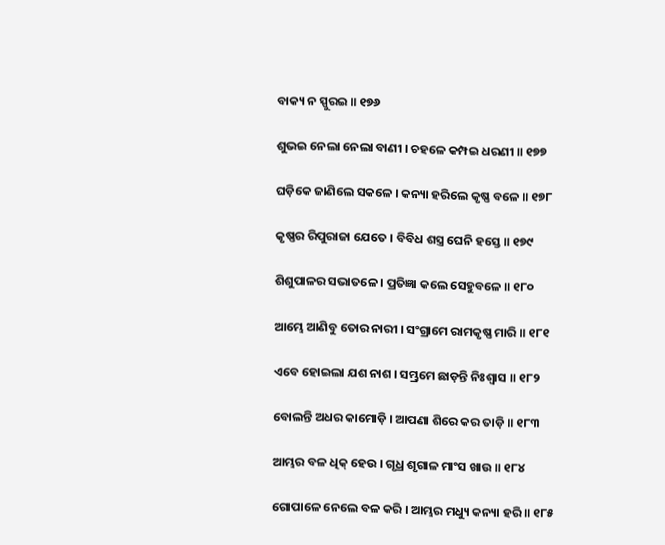ବାକ୍ୟ ନ ସ୍ପୁରଇ ॥ ୧୭୬

ଶୁଭଇ ନେଲା ନେଲା ବାଣୀ । ଚହଳେ କମ୍ପଇ ଧରଣୀ ॥ ୧୭୭

ଘଡ଼ିକେ ଜାଣିଲେ ସକଳେ । କନ୍ୟା ହରିଲେ କୃଷ୍ଣ ବଳେ ॥ ୧୭୮

କୃଷ୍ଣର ରିପୁରାଜା ଯେତେ । ବିବିଧ ଶସ୍ତ୍ର ଘେନି ହସ୍ତେ ॥ ୧୭୯

ଶିଶୁପାଳର ସଭାତଳେ । ପ୍ରତିଜ୍ଞା କଲେ ସେହୁବଳେ ॥ ୧୮୦

ଆମ୍ଭେ ଆଣିବୁ ତୋର ନାରୀ । ସଂଗ୍ରାମେ ରାମକୃଷ୍ଣ ମାରି ॥ ୧୮୧

ଏବେ ହୋଇଲା ଯଶ ନାଶ । ସମ୍ଭ୍ରମେ ଛାଡ଼ନ୍ତି ନିଃଶ୍ୱାସ ॥ ୧୮୨

ବୋଲନ୍ତି ଅଧର କାମୋଡ଼ି । ଆପଣା ଶିରେ କର ତାଡ଼ି ॥ ୧୮୩

ଆମ୍ଭର ବଳ ଧିକ୍ ହେଉ । ଗୃଧ୍ର ଶୃଗାଳ ମାଂସ ଖାଉ ॥ ୧୮୪

ଗୋପାଳେ ନେଲେ ବଳ କରି । ଆମ୍ଭର ମଧ୍ୟୁ କନ୍ୟା ହରି ॥ ୧୮୫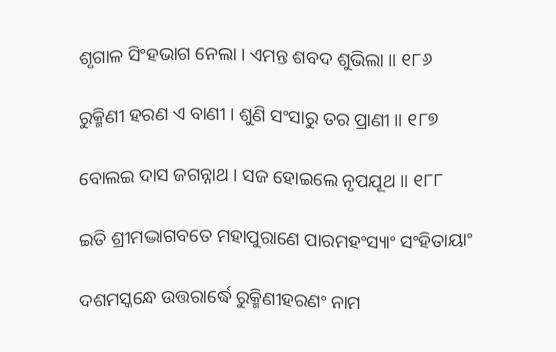ଶୃଗାଳ ସିଂହଭାଗ ନେଲା । ଏମନ୍ତ ଶବଦ ଶୁଭିଲା ॥ ୧୮୬

ରୁକ୍ମିଣୀ ହରଣ ଏ ବାଣୀ । ଶୁଣି ସଂସାରୁ ତର ପ୍ରାଣୀ ॥ ୧୮୭

ବୋଲଇ ଦାସ ଜଗନ୍ନାଥ । ସଜ ହୋଇଲେ ନୃପଯୂଥ ॥ ୧୮୮

ଇତି ଶ୍ରୀମଦ୍ଭାଗବତେ ମହାପୁରାଣେ ପାରମହଂସ୍ୟାଂ ସଂହିତାୟାଂ

ଦଶମସ୍କନ୍ଧେ ଉତ୍ତରାର୍ଦ୍ଧେ ରୁକ୍ମିଣୀହରଣଂ ନାମ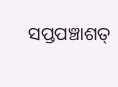ସପ୍ତପଞ୍ଚାଶତ୍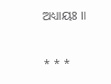ଅଧ୍ୟାୟଃ ॥

* * *